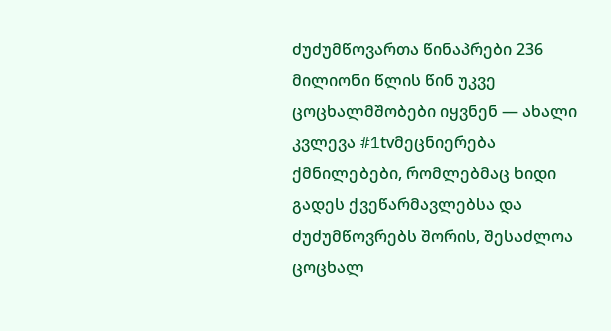ძუძუმწოვართა წინაპრები 236 მილიონი წლის წინ უკვე ცოცხალმშობები იყვნენ — ახალი კვლევა #1tvმეცნიერება
ქმნილებები, რომლებმაც ხიდი გადეს ქვეწარმავლებსა და ძუძუმწოვრებს შორის, შესაძლოა ცოცხალ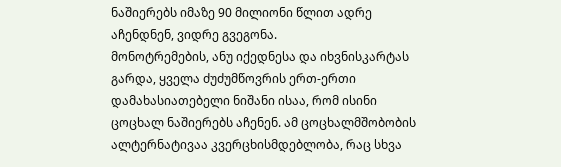ნაშიერებს იმაზე 90 მილიონი წლით ადრე აჩენდნენ, ვიდრე გვეგონა.
მონოტრემების, ანუ იქედნესა და იხვნისკარტას გარდა, ყველა ძუძუმწოვრის ერთ-ერთი დამახასიათებელი ნიშანი ისაა, რომ ისინი ცოცხალ ნაშიერებს აჩენენ. ამ ცოცხალმშობობის ალტერნატივაა კვერცხისმდებლობა, რაც სხვა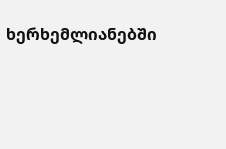ხერხემლიანებში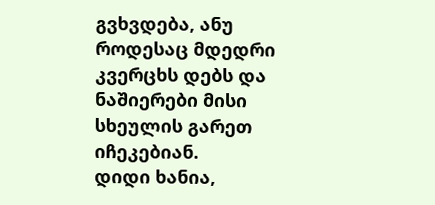გვხვდება, ანუ როდესაც მდედრი კვერცხს დებს და ნაშიერები მისი სხეულის გარეთ იჩეკებიან.
დიდი ხანია,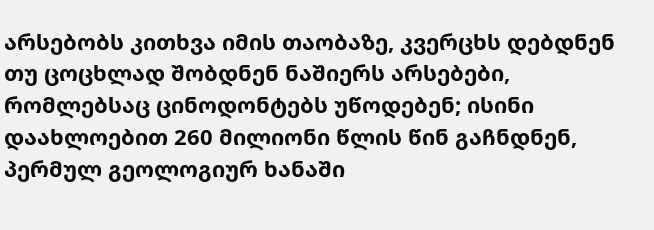არსებობს კითხვა იმის თაობაზე, კვერცხს დებდნენ თუ ცოცხლად შობდნენ ნაშიერს არსებები, რომლებსაც ცინოდონტებს უწოდებენ; ისინი დაახლოებით 260 მილიონი წლის წინ გაჩნდნენ, პერმულ გეოლოგიურ ხანაში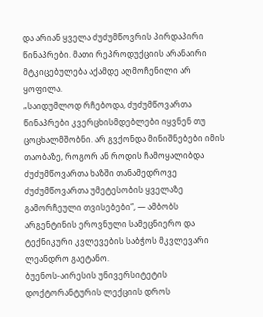და არიან ყველა ძუძუმწოვრის პირდაპირი წინაპრები. მათი რეპროდუქციის არანაირი მტკიცებულება აქამდე აღმოჩენილი არ ყოფილა.
„საიდუმლოდ რჩებოდა, ძუძუმწოვართა წინაპრები კვერცხისმდებლები იყვნენ თუ ცოცხალმშობნი. არ გვქონდა მინიშნებები იმის თაობაზე, როგორ ან როდის ჩამოყალიბდა ძუძუმწოვართა ხაზში თანამედროვე ძუძუმწოვართა უმეტესობის ყველაზე გამორჩეული თვისებები“, — ამბობს არგენტინის ეროვნული სამეცნიერო და ტექნიკური კვლევების საბჭოს მკვლევარი ლეანდრო გაეტანო.
ბუენოს-აირესის უნივერსიტეტის დოქტორანტურის ლექციის დროს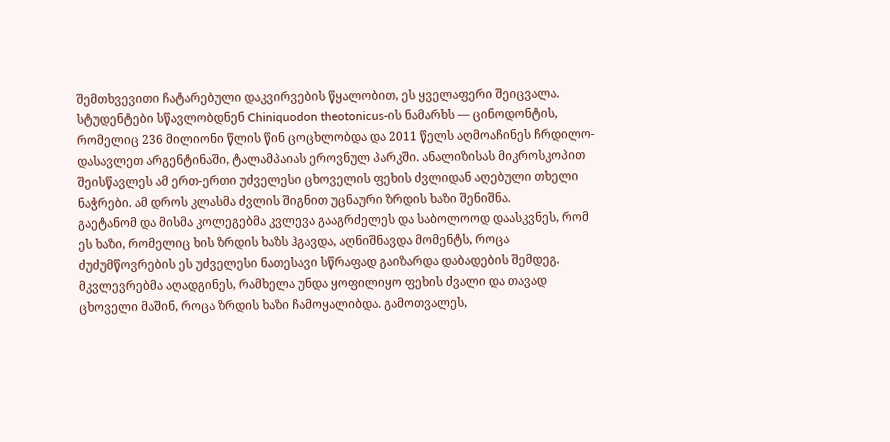შემთხვევითი ჩატარებული დაკვირვების წყალობით, ეს ყველაფერი შეიცვალა. სტუდენტები სწავლობდნენ Chiniquodon theotonicus-ის ნამარხს — ცინოდონტის, რომელიც 236 მილიონი წლის წინ ცოცხლობდა და 2011 წელს აღმოაჩინეს ჩრდილო-დასავლეთ არგენტინაში, ტალამპაიას ეროვნულ პარკში. ანალიზისას მიკროსკოპით შეისწავლეს ამ ერთ-ერთი უძველესი ცხოველის ფეხის ძვლიდან აღებული თხელი ნაჭრები. ამ დროს კლასმა ძვლის შიგნით უცნაური ზრდის ხაზი შენიშნა.
გაეტანომ და მისმა კოლეგებმა კვლევა გააგრძელეს და საბოლოოდ დაასკვნეს, რომ ეს ხაზი, რომელიც ხის ზრდის ხაზს ჰგავდა, აღნიშნავდა მომენტს, როცა ძუძუმწოვრების ეს უძველესი ნათესავი სწრაფად გაიზარდა დაბადების შემდეგ.
მკვლევრებმა აღადგინეს, რამხელა უნდა ყოფილიყო ფეხის ძვალი და თავად ცხოველი მაშინ, როცა ზრდის ხაზი ჩამოყალიბდა. გამოთვალეს,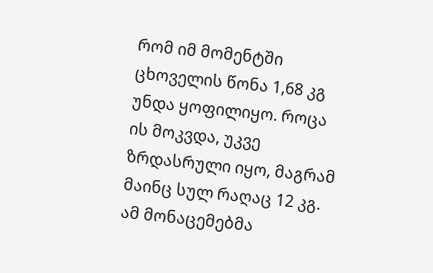რომ იმ მომენტში ცხოველის წონა 1,68 კგ უნდა ყოფილიყო. როცა ის მოკვდა, უკვე ზრდასრული იყო, მაგრამ მაინც სულ რაღაც 12 კგ.
ამ მონაცემებმა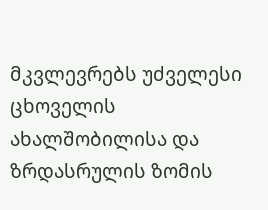მკვლევრებს უძველესი ცხოველის ახალშობილისა და ზრდასრულის ზომის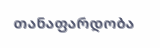თანაფარდობა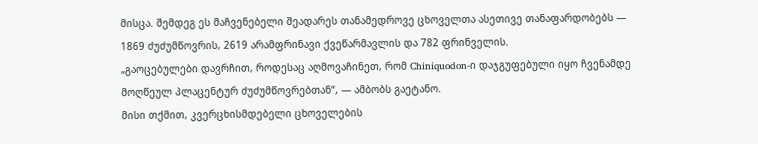მისცა. შემდეგ ეს მაჩვენებელი შეადარეს თანამედროვე ცხოველთა ასეთივე თანაფარდობებს — 1869 ძუძუმწოვრის, 2619 არამფრინავი ქვეწარმავლის და 782 ფრინველის.
„გაოცებულები დავრჩით, როდესაც აღმოვაჩინეთ, რომ Chiniquodon-ი დაჯგუფებული იყო ჩვენამდე მოღწეულ პლაცენტურ ძუძუმწოვრებთან“, — ამბობს გაეტანო.
მისი თქმით, კვერცხისმდებელი ცხოველების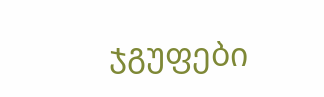ჯგუფები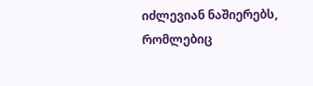იძლევიან ნაშიერებს, რომლებიც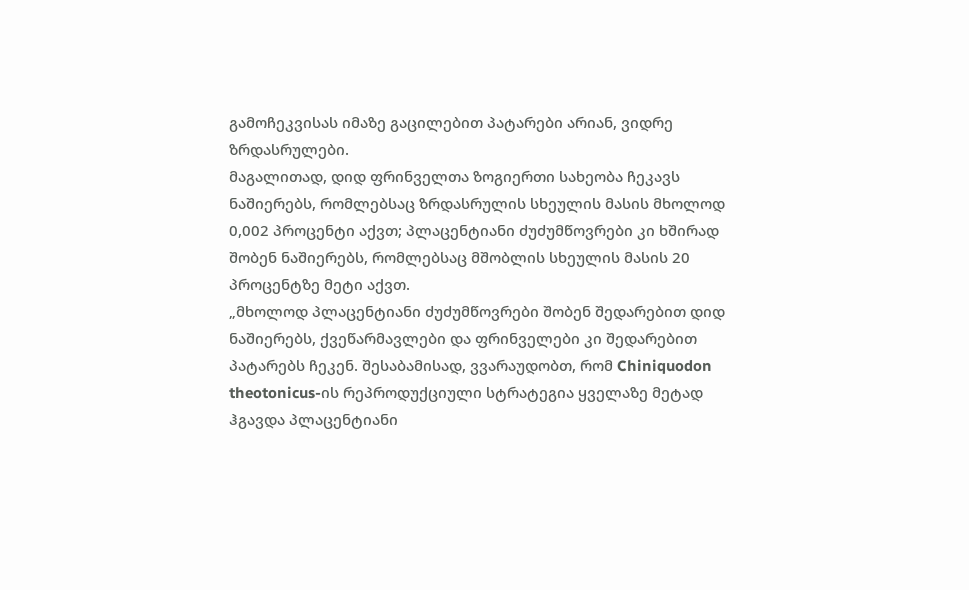გამოჩეკვისას იმაზე გაცილებით პატარები არიან, ვიდრე ზრდასრულები.
მაგალითად, დიდ ფრინველთა ზოგიერთი სახეობა ჩეკავს ნაშიერებს, რომლებსაც ზრდასრულის სხეულის მასის მხოლოდ 0,002 პროცენტი აქვთ; პლაცენტიანი ძუძუმწოვრები კი ხშირად შობენ ნაშიერებს, რომლებსაც მშობლის სხეულის მასის 20 პროცენტზე მეტი აქვთ.
„მხოლოდ პლაცენტიანი ძუძუმწოვრები შობენ შედარებით დიდ ნაშიერებს, ქვეწარმავლები და ფრინველები კი შედარებით პატარებს ჩეკენ. შესაბამისად, ვვარაუდობთ, რომ Chiniquodon theotonicus-ის რეპროდუქციული სტრატეგია ყველაზე მეტად ჰგავდა პლაცენტიანი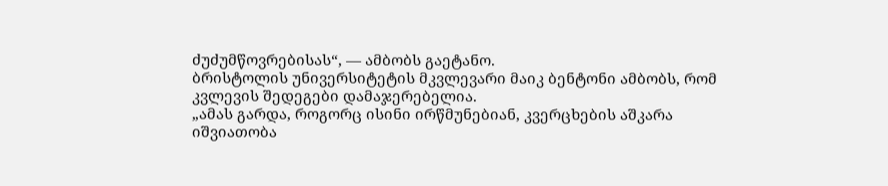ძუძუმწოვრებისას“, — ამბობს გაეტანო.
ბრისტოლის უნივერსიტეტის მკვლევარი მაიკ ბენტონი ამბობს, რომ კვლევის შედეგები დამაჯერებელია.
„ამას გარდა, როგორც ისინი ირწმუნებიან, კვერცხების აშკარა იშვიათობა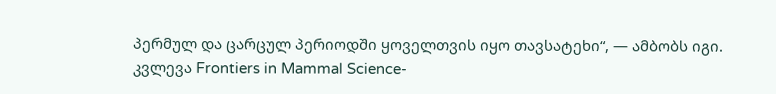პერმულ და ცარცულ პერიოდში ყოველთვის იყო თავსატეხი“, — ამბობს იგი.
კვლევა Frontiers in Mammal Science-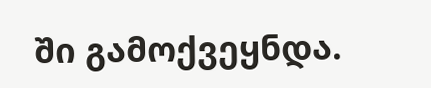ში გამოქვეყნდა.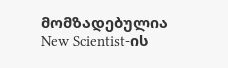მომზადებულია New Scientist-ის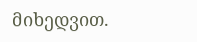მიხედვით.